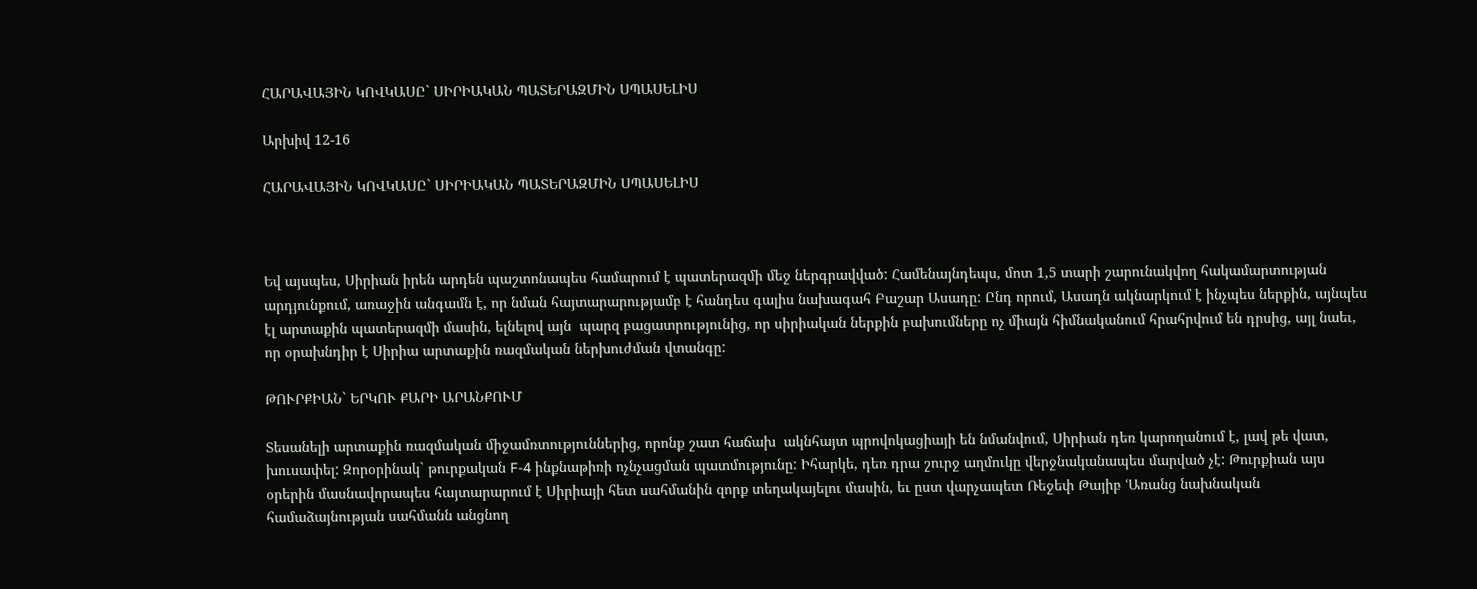ՀԱՐԱՎԱՅԻՆ ԿՈՎԿԱՍԸ` ՍԻՐԻԱԿԱՆ ՊԱՏԵՐԱԶՄԻՆ ՍՊԱՍԵԼԻՍ

Արխիվ 12-16

ՀԱՐԱՎԱՅԻՆ ԿՈՎԿԱՍԸ` ՍԻՐԻԱԿԱՆ ՊԱՏԵՐԱԶՄԻՆ ՍՊԱՍԵԼԻՍ



Եվ այսպես, Սիրիան իրեն արդեն պաշտոնապես համարում է պատերազմի մեջ ներգրավված: Համենայնդեպս, մոտ 1,5 տարի շարունակվող հակամարտության արդյունքում, առաջին անգամն է, որ նման հայտարարությամբ է հանդես գալիս նախագահ Բաշար Ասադը: Ընդ որում, Ասադն ակնարկում է ինչպես ներքին, այնպես էլ արտաքին պատերազմի մասին, ելնելով այն  պարզ բացատրությունից, որ սիրիական ներքին բախումները ոչ միայն հիմնականում հրահրվում են դրսից, այլ նաեւ, որ օրախնդիր է Սիրիա արտաքին ռազմական ներխուժման վտանգը:

ԹՈՒՐՔԻԱՆ` ԵՐԿՈՒ ՔԱՐԻ ԱՐԱՆՔՈՒՄ

Տեսանելի արտաքին ռազմական միջամռտություններից, որոնք շատ հաճախ  ակնհայտ պրովոկացիայի են նմանվում, Սիրիան դեռ կարողանում է, լավ թե վատ, խուսափել: Զորօրինակ` թուրքական F-4 ինքնաթիռի ոչնչացման պատմությունը: Իհարկե, դեռ դրա շուրջ աղմուկը վերջնականապես մարված չէ: Թուրքիան այս օրերին մասնավորապես հայտարարում է Սիրիայի հետ սահմանին զորք տեղակայելու մասին, եւ ըստ վարչապետ Ռեջեփ Թայիբ ՙԱռանց նախնական համաձայնության սահմանն անցնող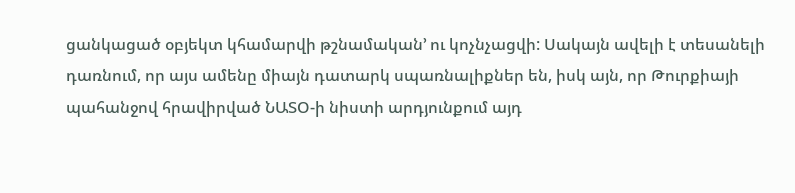ցանկացած օբյեկտ կհամարվի թշնամական՚ ու կոչնչացվի: Սակայն ավելի է տեսանելի դառնում, որ այս ամենը միայն դատարկ սպառնալիքներ են, իսկ այն, որ Թուրքիայի պահանջով հրավիրված ՆԱՏՕ-ի նիստի արդյունքում այդ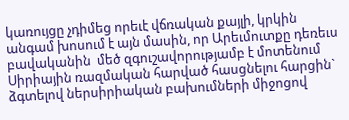կառույցը չդիմեց որեւէ վճռական քայլի, կրկին անգամ խոսում է այն մասին, որ Արեւմուտքը դեռեւս բավականին  մեծ զգուշավորությամբ է մոտենում Սիրիային ռազմական հարված հասցնելու հարցին` ձգտելով ներսիրիական բախումների միջոցով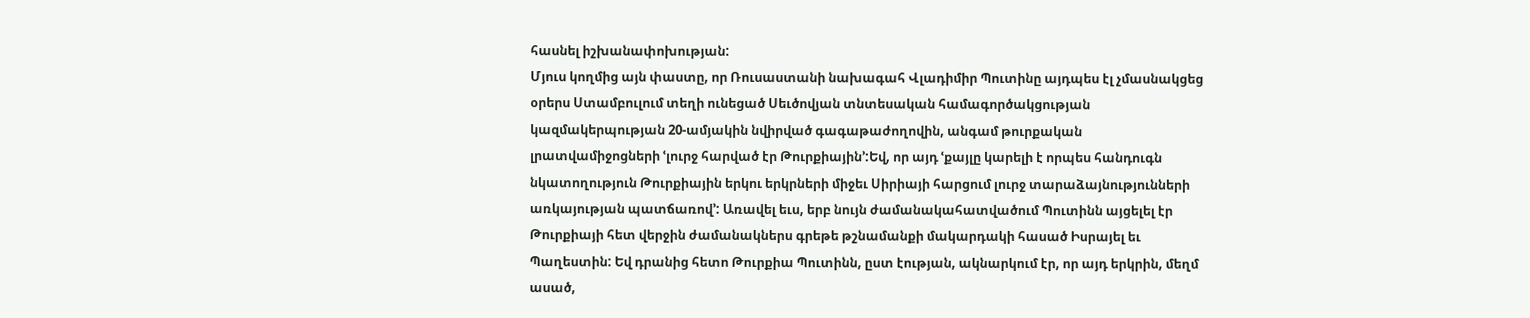հասնել իշխանափոխության:
Մյուս կողմից այն փաստը, որ Ռուսաստանի նախագահ Վլադիմիր Պուտինը այդպես էլ չմասնակցեց օրերս Ստամբուլում տեղի ունեցած Սեւծովյան տնտեսական համագործակցության կազմակերպության 20-ամյակին նվիրված գագաթաժողովին, անգամ թուրքական լրատվամիջոցների ՙլուրջ հարված էր Թուրքիային՚:Եվ, որ այդ ՙքայլը կարելի է որպես հանդուգն նկատողություն Թուրքիային երկու երկրների միջեւ Սիրիայի հարցում լուրջ տարաձայնությունների առկայության պատճառով՚: Առավել եւս, երբ նույն ժամանակահատվածում Պուտինն այցելել էր Թուրքիայի հետ վերջին ժամանակներս գրեթե թշնամանքի մակարդակի հասած Իսրայել եւ Պաղեստին: Եվ դրանից հետո Թուրքիա Պուտինն, ըստ էության, ակնարկում էր, որ այդ երկրին, մեղմ ասած,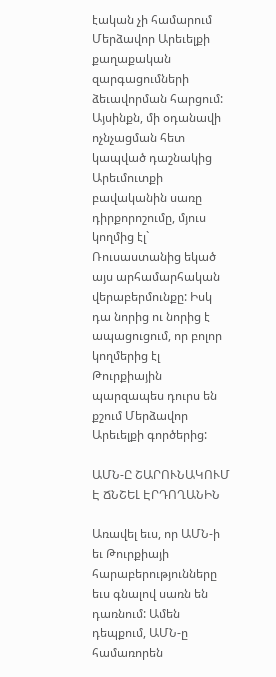էական չի համարում Մերձավոր Արեւելքի քաղաքական զարգացումների ձեւավորման հարցում:
Այսինքն, մի օդանավի ոչնչացման հետ կապված դաշնակից Արեւմուտքի բավականին սառը դիրքորոշումը, մյուս կողմից էլ` Ռուսաստանից եկած այս արհամարհական վերաբերմունքը: Իսկ դա նորից ու նորից է ապացուցում, որ բոլոր կողմերից էլ Թուրքիային պարզապես դուրս են քշում Մերձավոր Արեւելքի գործերից:

ԱՄՆ-Ը ՇԱՐՈՒՆԱԿՈՒՄ Է ՃՆՇԵԼ ԷՐԴՈՂԱՆԻՆ

Առավել եւս, որ ԱՄՆ-ի եւ Թուրքիայի հարաբերությունները եւս գնալով սառն են դառնում: Ամեն դեպքում, ԱՄՆ-ը համառորեն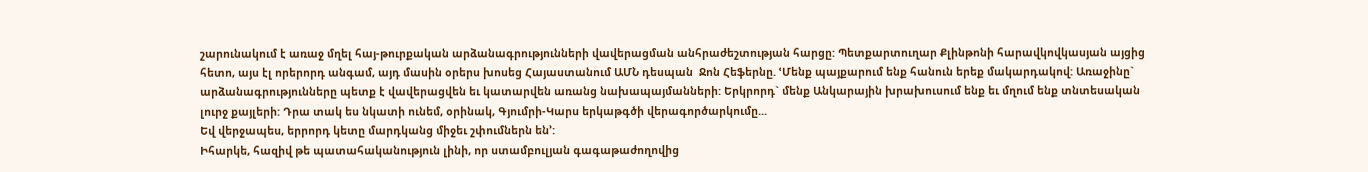շարունակում է առաջ մղել հայ-թուրքական արձանագրությունների վավերացման անհրաժեշտության հարցը: Պետքարտուղար Քլինթոնի հարավկովկասյան այցից հետո, այս էլ որերորդ անգամ, այդ մասին օրերս խոսեց Հայաստանում ԱՄՆ դեսպան  Ջոն Հեֆերնը. ՙՄենք պայքարում ենք հանուն երեք մակարդակով: Առաջինը` արձանագրությունները պետք է վավերացվեն եւ կատարվեն առանց նախապայմանների: Երկրորդ` մենք Անկարային խրախուսում ենք եւ մղում ենք տնտեսական լուրջ քայլերի: Դրա տակ ես նկատի ունեմ, օրինակ, Գյումրի-Կարս երկաթգծի վերագործարկումը...
Եվ վերջապես, երրորդ կետը մարդկանց միջեւ շփումներն են՚:
Իհարկե, հազիվ թե պատահականություն լինի, որ ստամբուլյան գագաթաժողովից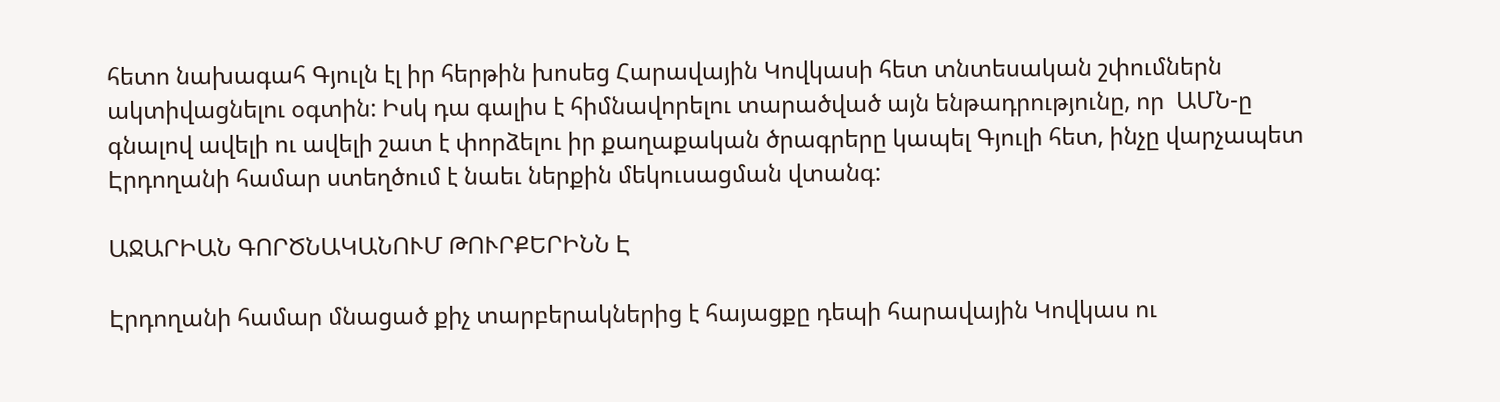հետո նախագահ Գյուլն էլ իր հերթին խոսեց Հարավային Կովկասի հետ տնտեսական շփումներն ակտիվացնելու օգտին: Իսկ դա գալիս է հիմնավորելու տարածված այն ենթադրությունը, որ  ԱՄՆ-ը գնալով ավելի ու ավելի շատ է փորձելու իր քաղաքական ծրագրերը կապել Գյուլի հետ, ինչը վարչապետ Էրդողանի համար ստեղծում է նաեւ ներքին մեկուսացման վտանգ:

ԱՋԱՐԻԱՆ ԳՈՐԾՆԱԿԱՆՈՒՄ ԹՈՒՐՔԵՐԻՆՆ Է

Էրդողանի համար մնացած քիչ տարբերակներից է հայացքը դեպի հարավային Կովկաս ու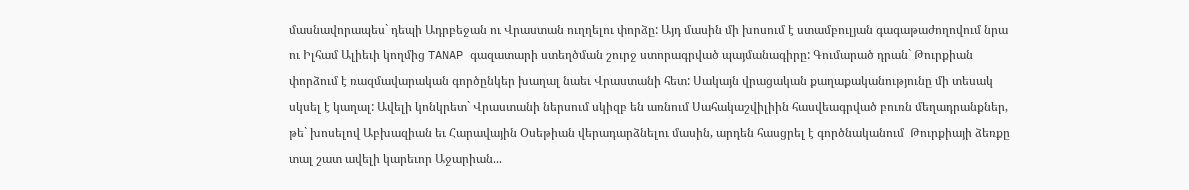մասնավորապես` դեպի Ադրբեջան ու Վրաստան ուղղելու փորձը: Այդ մասին մի խոսում է ստամբուլյան գագաթաժողովում նրա ու Իլհամ Ալիեւի կողմից TANAP գազատարի ստեղծման շուրջ ստորագրված պայմանագիրը: Գումարած դրան` Թուրքիան փորձում է ռազմավարական գործընկեր խաղալ նաեւ Վրաստանի հետ: Սակայն վրացական քաղաքականությունը մի տեսակ սկսել է կաղալ: Ավելի կոնկրետ` Վրաստանի ներսում սկիզբ են առնում Սահակաշվիլիին հասվեագրված բուռն մեղադրանքներ, թե` խոսելով Աբխազիան եւ Հարավային Օսեթիան վերադարձնելու մասին, արդեն հասցրել է գործնականում  Թուրքիայի ձեռքը տալ շատ ավելի կարեւոր Աջարիան...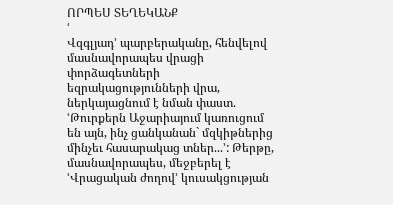ՈՐՊԵՍ ՏԵՂԵԿԱՆՔ
ՙ
Վզգլյադ՚ պարբերականը, հենվելով մասնավորապես վրացի փորձագետների եզրակացությունների վրա, ներկայացնում է նման փաստ. ՙԹուրքերն Աջարիայում կառուցում են այն, ինչ ցանկանան` մզկիթներից մինչեւ հասարակաց տներ...՚: Թերթը, մասնավորապես, մեջբերել է ՙՎրացական ժողով՚ կուսակցության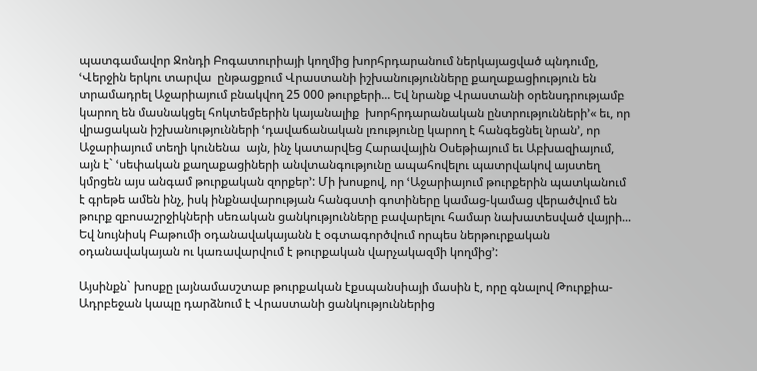պատգամավոր Ջոնդի Բոգատուրիայի կողմից խորհրդարանում ներկայացված պնդումը, ՙՎերջին երկու տարվա  ընթացքում Վրաստանի իշխանությունները քաղաքացիություն են տրամադրել Աջարիայում բնակվող 25 000 թուրքերի... Եվ նրանք Վրաստանի օրենսդրությամբ կարող են մասնակցել հոկտեմբերին կայանալիք  խորհրդարանական ընտրությունների՚« եւ, որ վրացական իշխանությունների ՙդավաճանական լռությունը կարող է հանգեցնել նրան՚, որ Աջարիայում տեղի կունենա  այն, ինչ կատարվեց Հարավային Օսեթիայում եւ Աբխազիայում, այն է` ՙսեփական քաղաքացիների անվտանգությունը ապահովելու պատրվակով այստեղ կմրցեն այս անգամ թուրքական զորքեր՚: Մի խոսքով, որ ՙԱջարիայում թուրքերին պատկանում է գրեթե ամեն ինչ, իսկ ինքնավարության հանգստի գոտիները կամաց-կամաց վերածվում են թուրք զբոսաշրջիկների սեռական ցանկությունները բավարելու համար նախատեսված վայրի... Եվ նույնիսկ Բաթումի օդանավակայանն է օգտագործվում որպես ներթուրքական օդանավակայան ու կառավարվում է թուրքական վարչակազմի կողմից՚:

Այսինքն` խոսքը լայնամասշտաբ թուրքական էքսպանսիայի մասին է, որը գնալով Թուրքիա-Ադրբեջան կապը դարձնում է Վրաստանի ցանկություններից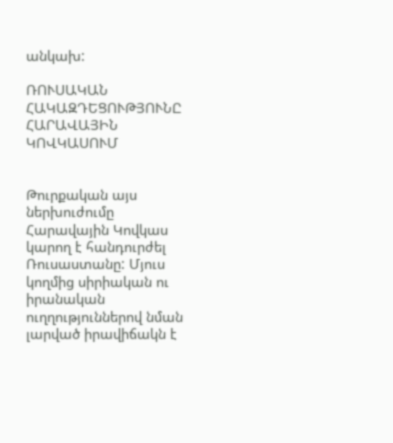անկախ:

ՌՈՒՍԱԿԱՆ ՀԱԿԱԶԴԵՑՈՒԹՅՈՒՆԸ ՀԱՐԱՎԱՅԻՆ ԿՈՎԿԱՍՈՒՄ


Թուրքական այս ներխուժումը Հարավային Կովկաս կարող է հանդուրժել Ռուսաստանը: Մյուս կողմից սիրիական ու իրանական ուղղություններով նման լարված իրավիճակն է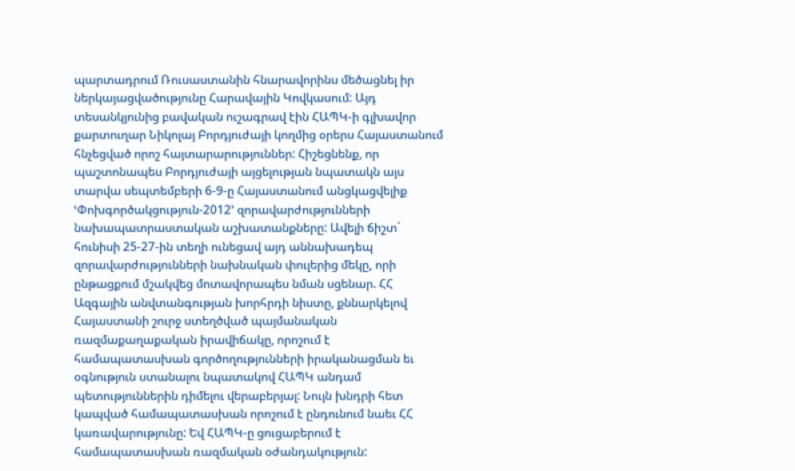պարտադրում Ռուսաստանին հնարավորինս մեծացնել իր ներկայացվածությունը Հարավային Կովկասում: Այդ տեսանկյունից բավական ուշագրավ էին ՀԱՊԿ-ի գլխավոր քարտուղար Նիկոլայ Բորդյուժայի կողմից օրերս Հայաստանում հնչեցված որոշ հայտարարություններ: Հիշեցնենք, որ պաշտոնապես Բորդյուժայի այցելության նպատակն այս տարվա սեպտեմբերի 6-9-ը Հայաստանում անցկացվելիք ՙՓոխգործակցություն-2012՚ զորավարժությունների նախապատրաստական աշխատանքները: Ավելի ճիշտ` հունիսի 25-27-ին տեղի ունեցավ այդ աննախադեպ զորավարժությունների նախնական փուլերից մեկը, որի ընթացքում մշակվեց մոտավորապես նման սցենար. ՀՀ Ազգային անվտանգության խորհրդի նիստը, քննարկելով Հայաստանի շուրջ ստեղծված պայմանական ռազմաքաղաքական իրավիճակը, որոշում է համապատասխան գործողությունների իրականացման եւ օգնություն ստանալու նպատակով ՀԱՊԿ անդամ պետություններին դիմելու վերաբերյալ: Նույն խնդրի հետ կապված համապատասխան որոշում է ընդունում նաեւ ՀՀ կառավարությունը: Եվ ՀԱՊԿ-ը ցուցաբերում է համապատասխան ռազմական օժանդակություն: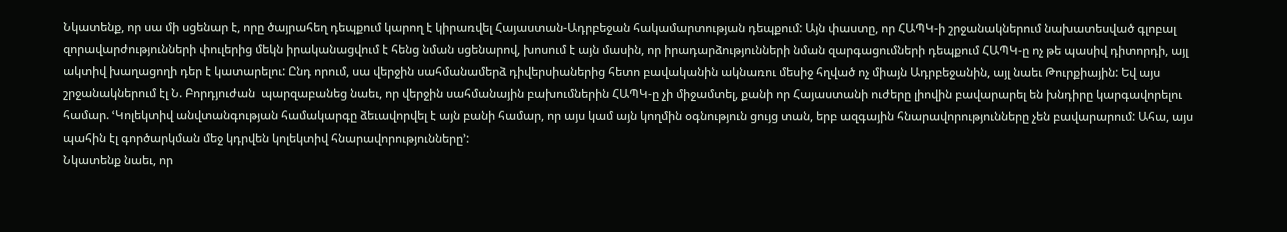Նկատենք, որ սա մի սցենար է, որը ծայրահեղ դեպքում կարող է կիրառվել Հայաստան-Ադրբեջան հակամարտության դեպքում: Այն փաստը, որ ՀԱՊԿ-ի շրջանակներում նախատեսված գլոբալ զորավարժությունների փուլերից մեկն իրականացվում է հենց նման սցենարով, խոսում է այն մասին, որ իրադարձությունների նման զարգացումների դեպքում ՀԱՊԿ-ը ոչ թե պասիվ դիտորդի, այլ ակտիվ խաղացողի դեր է կատարելու: Ընդ որում, սա վերջին սահմանամերձ դիվերսիաներից հետո բավականին ակնառու մեսիջ հղված ոչ միայն Ադրբեջանին, այլ նաեւ Թուրքիային: Եվ այս շրջանակներում էլ Ն. Բորդյուժան  պարզաբանեց նաեւ, որ վերջին սահմանային բախումներին ՀԱՊԿ-ը չի միջամտել, քանի որ Հայաստանի ուժերը լիովին բավարարել են խնդիրը կարգավորելու համար. ՙԿոլեկտիվ անվտանգության համակարգը ձեւավորվել է այն բանի համար, որ այս կամ այն կողմին օգնություն ցույց տան, երբ ազգային հնարավորությունները չեն բավարարում: Ահա, այս պահին էլ գործարկման մեջ կդրվեն կոլեկտիվ հնարավորությունները՚:
Նկատենք նաեւ, որ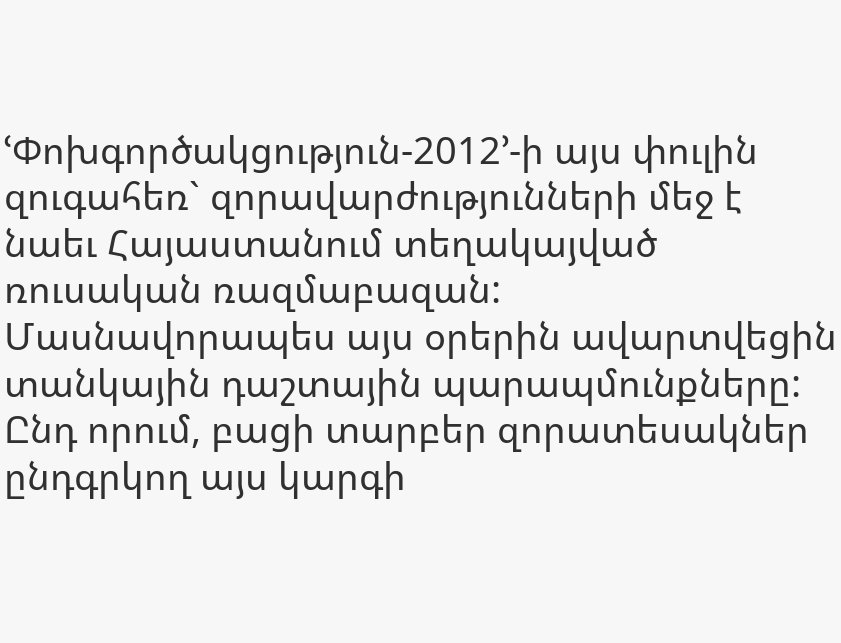ՙՓոխգործակցություն-2012՚-ի այս փուլին զուգահեռ` զորավարժությունների մեջ է նաեւ Հայաստանում տեղակայված ռուսական ռազմաբազան: Մասնավորապես այս օրերին ավարտվեցին տանկային դաշտային պարապմունքները: Ընդ որում, բացի տարբեր զորատեսակներ ընդգրկող այս կարգի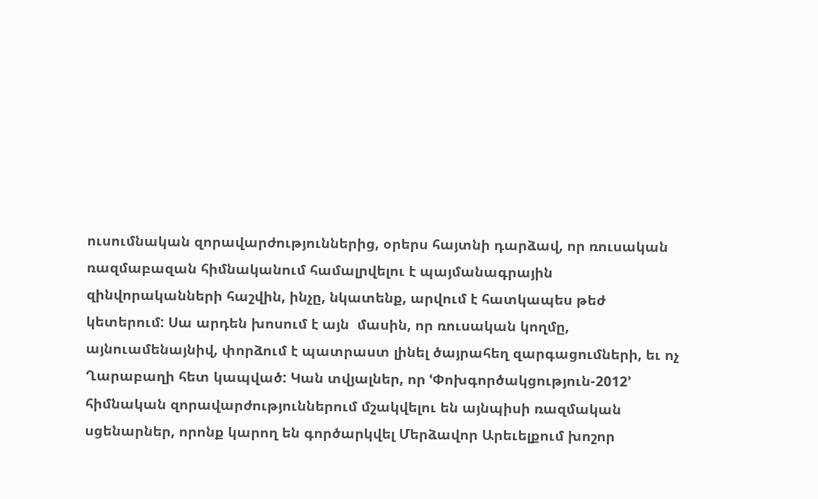ուսումնական զորավարժություններից, օրերս հայտնի դարձավ, որ ռուսական ռազմաբազան հիմնականում համալրվելու է պայմանագրային զինվորականների հաշվին, ինչը, նկատենք, արվում է հատկապես թեժ կետերում: Սա արդեն խոսում է այն  մասին, որ ռուսական կողմը, այնուամենայնիվ, փորձում է պատրաստ լինել ծայրահեղ զարգացումների, եւ ոչ Ղարաբաղի հետ կապված: Կան տվյալներ, որ ՙՓոխգործակցություն-2012՚ հիմնական զորավարժություններում մշակվելու են այնպիսի ռազմական սցենարներ, որոնք կարող են գործարկվել Մերձավոր Արեւելքում խոշոր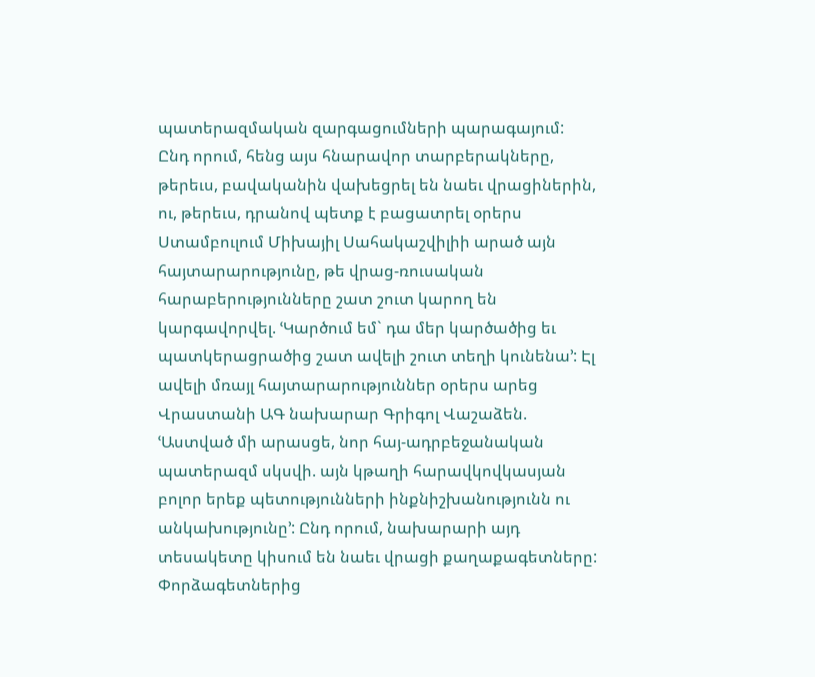պատերազմական զարգացումների պարագայում:
Ընդ որում, հենց այս հնարավոր տարբերակները, թերեւս, բավականին վախեցրել են նաեւ վրացիներին, ու, թերեւս, դրանով պետք է բացատրել օրերս Ստամբուլում Միխայիլ Սահակաշվիլիի արած այն հայտարարությունը, թե վրաց-ռուսական հարաբերությունները շատ շուտ կարող են կարգավորվել. ՙԿարծում եմ` դա մեր կարծածից եւ պատկերացրածից շատ ավելի շուտ տեղի կունենա՚: Էլ ավելի մռայլ հայտարարություններ օրերս արեց Վրաստանի ԱԳ նախարար Գրիգոլ Վաշաձեն. ՙԱստված մի արասցե, նոր հայ-ադրբեջանական պատերազմ սկսվի. այն կթաղի հարավկովկասյան  բոլոր երեք պետությունների ինքնիշխանությունն ու անկախությունը՚: Ընդ որում, նախարարի այդ տեսակետը կիսում են նաեւ վրացի քաղաքագետները: Փորձագետներից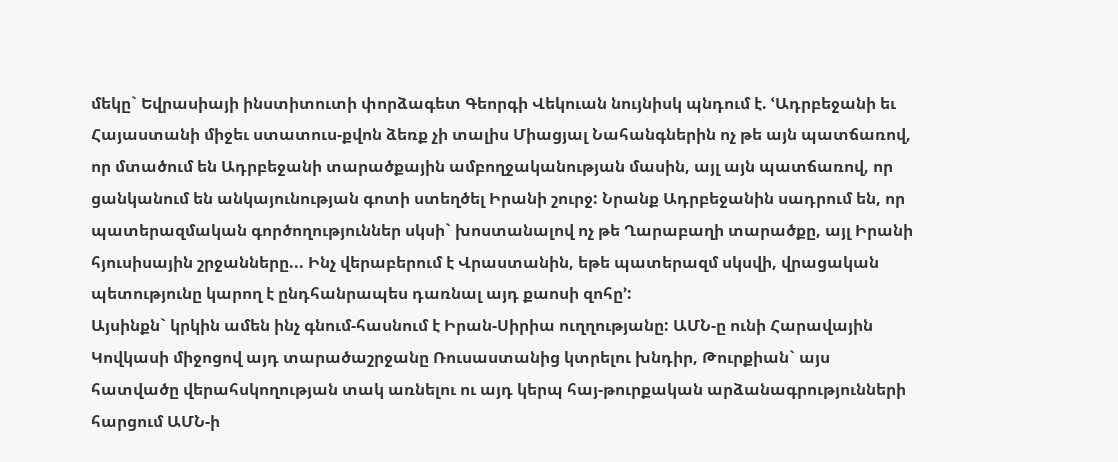մեկը` Եվրասիայի ինստիտուտի փորձագետ Գեորգի Վեկուան նույնիսկ պնդում է. ՙԱդրբեջանի եւ Հայաստանի միջեւ ստատուս-քվոն ձեռք չի տալիս Միացյալ Նահանգներին ոչ թե այն պատճառով, որ մտածում են Ադրբեջանի տարածքային ամբողջականության մասին, այլ այն պատճառով, որ ցանկանում են անկայունության գոտի ստեղծել Իրանի շուրջ: Նրանք Ադրբեջանին սադրում են, որ պատերազմական գործողություններ սկսի` խոստանալով ոչ թե Ղարաբաղի տարածքը, այլ Իրանի հյուսիսային շրջանները... Ինչ վերաբերում է Վրաստանին, եթե պատերազմ սկսվի, վրացական պետությունը կարող է ընդհանրապես դառնալ այդ քաոսի զոհը՚:
Այսինքն` կրկին ամեն ինչ գնում-հասնում է Իրան-Սիրիա ուղղությանը: ԱՄՆ-ը ունի Հարավային Կովկասի միջոցով այդ տարածաշրջանը Ռուսաստանից կտրելու խնդիր, Թուրքիան` այս հատվածը վերահսկողության տակ առնելու ու այդ կերպ հայ-թուրքական արձանագրությունների հարցում ԱՄՆ-ի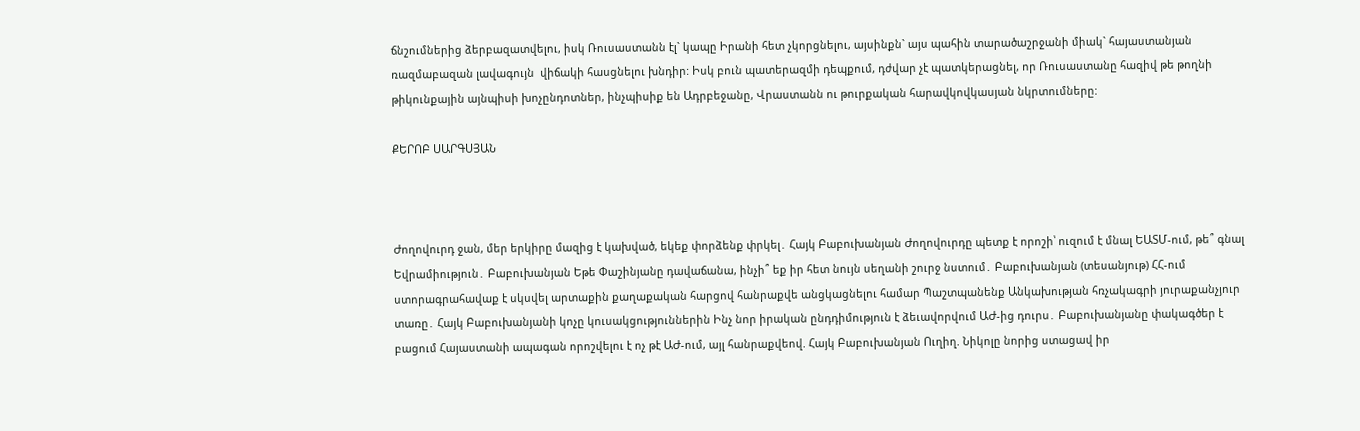ճնշումներից ձերբազատվելու, իսկ Ռուսաստանն էլ` կապը Իրանի հետ չկորցնելու, այսինքն` այս պահին տարածաշրջանի միակ` հայաստանյան ռազմաբազան լավագույն  վիճակի հասցնելու խնդիր: Իսկ բուն պատերազմի դեպքում, դժվար չէ պատկերացնել, որ Ռուսաստանը հազիվ թե թողնի թիկունքային այնպիսի խոչընդոտներ, ինչպիսիք են Ադրբեջանը, Վրաստանն ու թուրքական հարավկովկասյան նկրտումները:

ՔԵՐՈԲ ՍԱՐԳՍՅԱՆ



Ժողովուրդ ջան, մեր երկիրը մազից է կախված, եկեք փորձենք փրկել․ Հայկ Բաբուխանյան Ժողովուրդը պետք է որոշի՝ ուզում է մնալ ԵԱՏՄ-ում, թե՞ գնալ Եվրամիություն․ Բաբուխանյան Եթե Փաշինյանը դավաճանա, ինչի՞ եք իր հետ նույն սեղանի շուրջ նստում․ Բաբուխանյան (տեսանյութ) ՀՀ-ում ստորագրահավաք է սկսվել արտաքին քաղաքական հարցով հանրաքվե անցկացնելու համար Պաշտպանենք Անկախության հռչակագրի յուրաքանչյուր տառը․ Հայկ Բաբուխանյանի կոչը կուսակցություններին Ինչ նոր իրական ընդդիմություն է ձեւավորվում ԱԺ-ից դուրս․ Բաբուխանյանը փակագծեր է բացում Հայաստանի ապագան որոշվելու է ոչ թէ ԱԺ-ում, այլ հանրաքվեով. Հայկ Բաբուխանյան Ուղիղ. Նիկոլը նորից ստացավ իր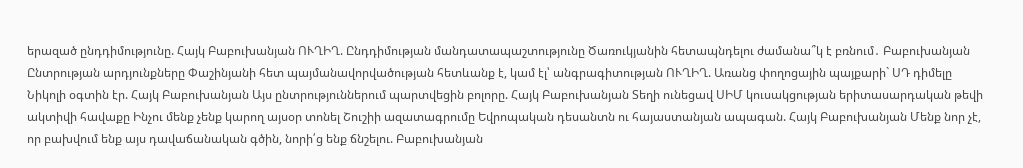երազած ընդդիմությունը. Հայկ Բաբուխանյան ՈՒՂԻՂ. Ընդդիմության մանդատապաշտությունը Ծառուկյանին հետապնդելու ժամանա՞կ է բռնում․ Բաբուխանյան Ընտրության արդյունքները Փաշինյանի հետ պայմանավորվածության հետևանք է, կամ էլ՝ անգրագիտության ՈՒՂԻՂ. Առանց փողոցային պայքարի` ՍԴ դիմելը Նիկոլի օգտին էր. Հայկ Բաբուխանյան Այս ընտրություններում պարտվեցին բոլորը. Հայկ Բաբուխանյան Տեղի ունեցավ ՍԻՄ կուսակցության երիտասարդական թեվի ակտիվի հավաքը Ինչու մենք չենք կարող այսօր տոնել Շուշիի ազատագրումը Եվրոպական դեսանտն ու հայաստանյան ապագան. Հայկ Բաբուխանյան Մենք նոր չէ, որ բախվում ենք այս դավաճանական գծին, նորի՛ց ենք ճնշելու. Բաբուխանյան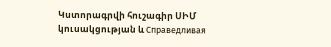Կստորագրվի հուշագիր ՍԻՄ կուսակցության և Справедливая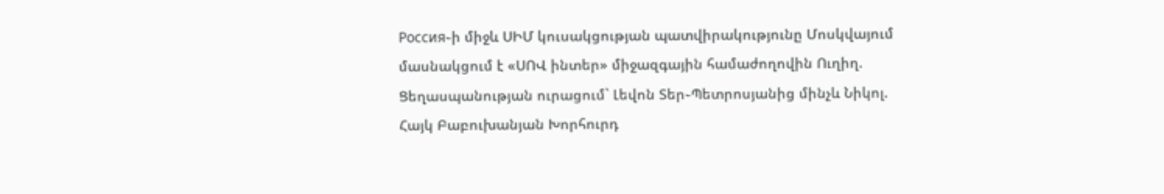Россия֊ի միջև ՍԻՄ կուսակցության պատվիրակությունը Մոսկվայում մասնակցում է «ՍՈՎ ինտեր» միջազգային համաժողովին Ուղիղ. Ցեղասպանության ուրացում` Լեվոն Տեր֊Պետրոսյանից մինչև Նիկոլ. Հայկ Բաբուխանյան Խորհուրդ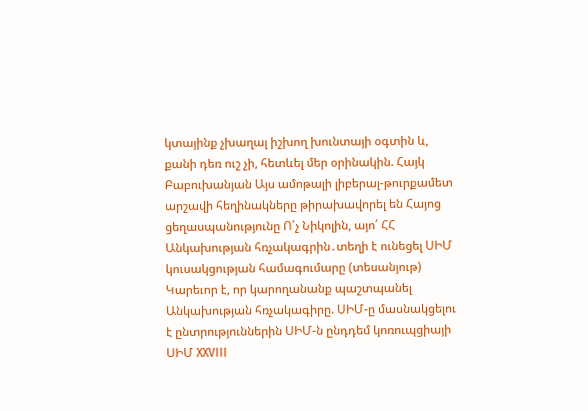կտայինք չխաղալ իշխող խունտայի օգտին և, քանի դեռ ուշ չի, հետևել մեր օրինակին. Հայկ Բաբուխանյան Այս ամոթալի լիբերալ-թուրքամետ արշավի հեղինակները թիրախավորել են Հայոց ցեղասպանությունը Ո՛չ Նիկոլին, այո՛ ՀՀ Անկախության հռչակագրին․տեղի է ունեցել ՍԻՄ կուսակցության համագումարը (տեսանյութ) Կարեւոր է, որ կարողանանք պաշտպանել Անկախության հռչակագիրը. ՍԻՄ-ը մասնակցելու է ընտրություններին ՍԻՄ-ն ընդդեմ կոռուպցիայի ՍԻՄ XXVIII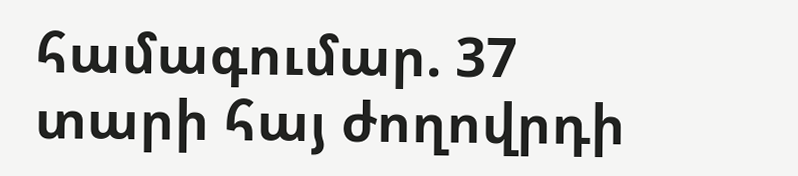համագումար. 37 տարի հայ ժողովրդի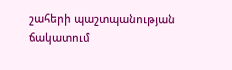շահերի պաշտպանության ճակատում